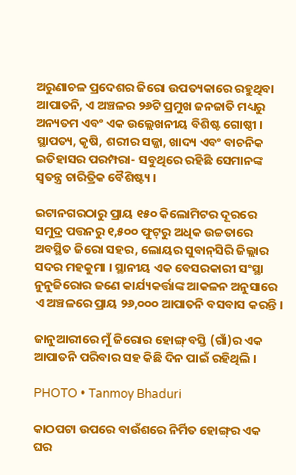ଅରୁଣାଚଳ ପ୍ରଦେଶର ଜିରୋ ଉପତ୍ୟକାରେ ରହୁଥିବା ଆପାତନି, ଏ ଅଞ୍ଚଳର ୨୬ଟି ପ୍ରମୁଖ ଜନଜାତି ମଧ୍ୟରୁ ଅନ୍ୟତମ ଏବଂ ଏକ ଉଲ୍ଲେଖନୀୟ ବିଶିଷ୍ଟ ଗୋଷ୍ଠୀ । ସ୍ଥାପତ୍ୟ, କୃଷି, ଶରୀର ସଜ୍ଜା, ଖାଦ୍ୟ ଏବଂ ବାଚନିକ ଇତିହାସର ପରମ୍ପରା- ସବୁଥିରେ ରହିଛି ସେମାନଙ୍କ ସ୍ୱତନ୍ତ୍ର ଚାରିତ୍ରିକ ବୈଶିଷ୍ଟ୍ୟ ।

ଇଟାନଗରଠାରୁ ପ୍ରାୟ ୧୫୦ କିଲୋମିଟର ଦୂରରେ ସମୁଦ୍ର ପତ୍ତନରୁ ୧,୫୦୦ ଫୁଟ୍‌ରୁ ଅଧିକ ଉଚ୍ଚତାରେ ଅବସ୍ଥିତ ଜିରୋ ସହର, ଲୋୟର ସୁବାନ୍‌ସିରି ଜିଲ୍ଲାର ସଦର ମହକୁମା । ସ୍ଥାନୀୟ ଏକ ବେସରକାରୀ ସଂସ୍ଥା ନୁନୁଜିରୋର ଜଣେ କାର୍ଯ୍ୟକର୍ତ୍ତାଙ୍କ ଆକଳନ ଅନୁସାରେ ଏ ଅଞ୍ଚଳରେ ପ୍ରାୟ ୨୬,୦୦୦ ଆପାତନି ବସବାସ କରନ୍ତି ।

ଜାନୁଆରୀରେ ମୁଁ ଜିରୋର ହୋଙ୍ଗ୍‌ ବସ୍ତି (ଗାଁ)ର ଏକ ଆପାତନି ପରିବାର ସହ କିଛି ଦିନ ପାଇଁ ରହିଥିଲି ।

PHOTO • Tanmoy Bhaduri

କାଠପଟା ଉପରେ ବାଉଁଶରେ ନିର୍ମିତ ହୋଙ୍ଗ୍‌ର ଏକ ଘର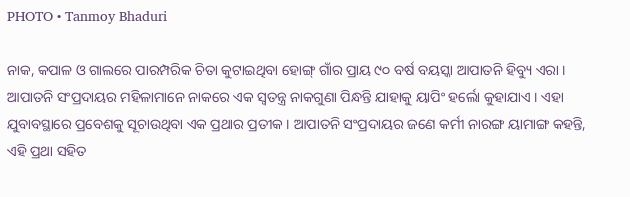PHOTO • Tanmoy Bhaduri

ନାକ, କପାଳ ଓ ଗାଲରେ ପାରମ୍ପରିକ ଚିତା କୁଟାଇଥିବା ହୋଙ୍ଗ୍‌ ଗାଁର ପ୍ରାୟ ୯୦ ବର୍ଷ ବୟସ୍କା ଆପାତନି ହିବ୍ୟୁ ଏରା । ଆପାତନି ସଂପ୍ରଦାୟର ମହିଳାମାନେ ନାକରେ ଏକ ସ୍ୱତନ୍ତ୍ର ନାକଗୁଣା ପିନ୍ଧନ୍ତି ଯାହାକୁ ୟାପିଂ ହର୍ଲୋ କୁହାଯାଏ । ଏହା ଯୁବାବସ୍ଥାରେ ପ୍ରବେଶକୁ ସୂଚାଉଥିବା ଏକ ପ୍ରଥାର ପ୍ରତୀକ । ଆପାତନି ସଂପ୍ରଦାୟର ଜଣେ କର୍ମୀ ନାରଙ୍ଗ ୟାମାଙ୍ଗ କହନ୍ତି, ଏହି ପ୍ରଥା ସହିତ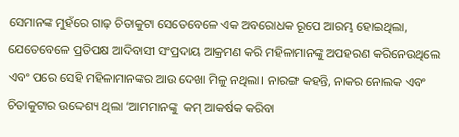ସେମାନଙ୍କ ମୁହଁରେ ଗାଢ଼ ଚିତାକୁଟା ସେତେବେଳେ ଏକ ଅବରୋଧକ ରୂପେ ଆରମ୍ଭ ହୋଇଥିଲା, ଯେତେବେଳେ ପ୍ରତିପକ୍ଷ ଆଦିବାସୀ ସଂପ୍ରଦାୟ ଆକ୍ରମଣ କରି ମହିଳାମାନଙ୍କୁ ଅପହରଣ କରିନେଉଥିଲେ ଏବଂ ପରେ ସେହି ମହିଳାମାନଙ୍କର ଆଉ ଦେଖା ମିଳୁ ନଥିଲା। ନାରଙ୍ଗ କହନ୍ତି, ନାକର ନୋଲକ ଏବଂ ଚିତାକୁଟାର ଉଦ୍ଦେଶ୍ୟ ଥିଲା ‘ଆମମାନଙ୍କୁ  କମ୍‌ ଆକର୍ଷକ କରିବା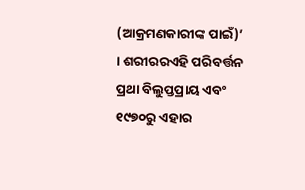(ଆକ୍ରମଣକାରୀଙ୍କ ପାଇଁ)’ । ଶରୀରରଏହି ପରିବର୍ତ୍ତନ ପ୍ରଥା ବିଲୁପ୍ତପ୍ରାୟ ଏବଂ ୧୯୭୦ରୁ ଏହାର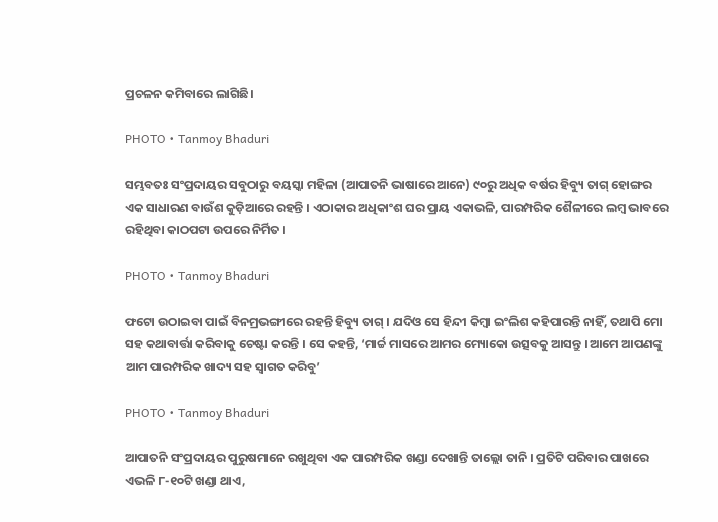ପ୍ରଚଳନ କମିବାରେ ଲାଗିଛି।

PHOTO • Tanmoy Bhaduri

ସମ୍ଭବତଃ ସଂପ୍ରଦାୟର ସବୁଠାରୁ ବୟସ୍କା ମହିଳା (ଆପାତନି ଭାଷାରେ ଆନେ) ୯୦ରୁ ଅଧିକ ବର୍ଷର ହିବ୍ୟୁ ତାଗ୍‌ ହୋଙ୍ଗର ଏକ ସାଧାରଣ ବାଉଁଶ କୁଡ଼ିଆରେ ରହନ୍ତି । ଏଠାକାର ଅଧିକାଂଶ ଘର ପ୍ରାୟ ଏକାଭଳି, ପାରମ୍ପରିକ ଶୈଳୀରେ ଲମ୍ବ ଭାବରେ ରହିଥିବା କାଠପଟା ଉପରେ ନିର୍ମିତ ।

PHOTO • Tanmoy Bhaduri

ଫଟୋ ଉଠାଇବା ପାଇଁ ବିନମ୍ରଭଙ୍ଗୀରେ ରହନ୍ତି ହିବ୍ୟୁ ତାଗ୍‌ । ଯଦିଓ ସେ ହିନ୍ଦୀ କିମ୍ବା ଇଂଲିଶ କହିପାରନ୍ତି ନାହିଁ, ତଥାପି ମୋ ସହ କଥାବାର୍ତ୍ତା କରିବାକୁ ଚେଷ୍ଟା କରନ୍ତି । ସେ କହନ୍ତି, ‘ମାର୍ଚ୍ଚ ମାସରେ ଆମର ମ୍ୟୋକୋ ଉତ୍ସବକୁ ଆସନ୍ତୁ । ଆମେ ଆପଣଙ୍କୁ ଆମ ପାରମ୍ପରିକ ଖାଦ୍ୟ ସହ ସ୍ଵାଗତ କରିବୁ’

PHOTO • Tanmoy Bhaduri

ଆପାତନି ସଂପ୍ରଦାୟର ପୁରୁଷମାନେ ରଖୁଥିବା ଏକ ପାରମ୍ପରିକ ଖଣ୍ଡା ଦେଖାନ୍ତି ତାଲ୍ଲୋ ତାନି । ପ୍ରତିଟି ପରିବାର ପାଖରେ ଏଭଳି ୮-୧୦ଟି ଖଣ୍ଡା ଥାଏ,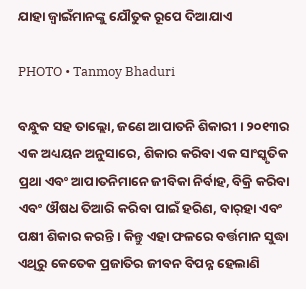ଯାହା ଜ୍ଵାଇଁମାନଙ୍କୁ ଯୌତୁକ ରୂପେ ଦିଆଯାଏ

PHOTO • Tanmoy Bhaduri

ବନ୍ଧୁକ ସହ ତାଲ୍ଲୋ, ଜଣେ ଆପାତନି ଶିକାରୀ । ୨୦୧୩ର ଏକ ଅଧ୍ୟୟନ ଅନୁସାରେ, ଶିକାର କରିବା ଏକ ସାଂସ୍କୃତିକ ପ୍ରଥା ଏବଂ ଆପାତନିମାନେ ଜୀବିକା ନିର୍ବାହ, ବିକ୍ରି କରିବା ଏବଂ ଔଷଧ ତିଆରି କରିବା ପାଇଁ ହରିଣ, ବାର୍‌ହା ଏବଂ ପକ୍ଷୀ ଶିକାର କରନ୍ତି । କିନ୍ତୁ ଏହା ଫଳରେ ବର୍ତ୍ତମାନ ସୁଦ୍ଧା ଏଥିରୁ କେତେକ ପ୍ରଜାତିର ଜୀବନ ବିପନ୍ନ ହେଲାଣି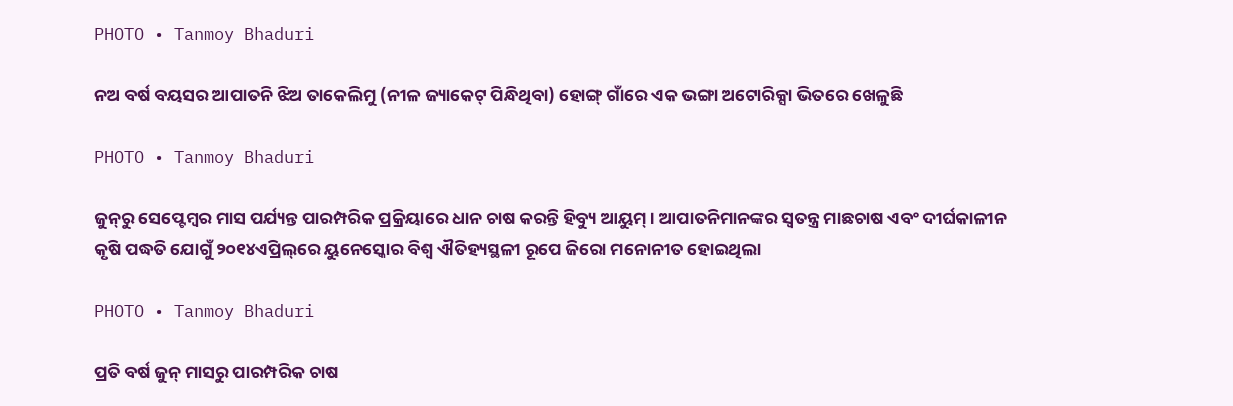PHOTO • Tanmoy Bhaduri

ନଅ ବର୍ଷ ବୟସର ଆପାତନି ଝିଅ ତାକେଲିମୁ (ନୀଳ ଜ୍ୟାକେଟ୍‌ ପିନ୍ଧିଥିବା) ହୋଙ୍ଗ୍‌ ଗାଁରେ ଏକ ଭଙ୍ଗା ଅଟୋରିକ୍ସା ଭିତରେ ଖେଳୁଛି

PHOTO • Tanmoy Bhaduri

ଜୁନ୍‌ରୁ ସେପ୍ଟେମ୍ବର ମାସ ପର୍ଯ୍ୟନ୍ତ ପାରମ୍ପରିକ ପ୍ରକ୍ରିୟାରେ ଧାନ ଚାଷ କରନ୍ତି ହିବ୍ୟୁ ଆୟୁମ୍‌। ଆପାତନିମାନଙ୍କର ସ୍ଵତନ୍ତ୍ର ମାଛଚାଷ ଏବଂ ଦୀର୍ଘକାଳୀନ କୃଷି ପଦ୍ଧତି ଯୋଗୁଁ ୨୦୧୪ଏପ୍ରିଲ୍‌ରେ ୟୁନେସ୍କୋର ବିଶ୍ଵ ଐତିହ୍ୟସ୍ଥଳୀ ରୂପେ ଜିରୋ ମନୋନୀତ ହୋଇଥିଲା

PHOTO • Tanmoy Bhaduri

ପ୍ରତି ବର୍ଷ ଜୁନ୍‌ ମାସରୁ ପାରମ୍ପରିକ ଚାଷ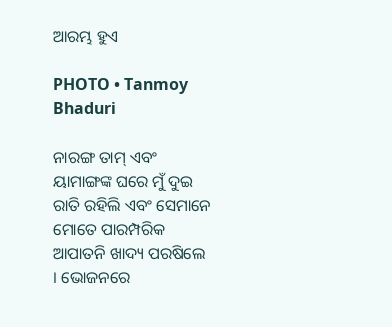ଆରମ୍ଭ ହୁଏ

PHOTO • Tanmoy Bhaduri

ନାରଙ୍ଗ ତାମ୍‌ ଏବଂ ୟାମାଙ୍ଗଙ୍କ ଘରେ ମୁଁ ଦୁଇ ରାତି ରହିଲି ଏବଂ ସେମାନେ ମୋତେ ପାରମ୍ପରିକ ଆପାତନି ଖାଦ୍ୟ ପରଷିଲେ । ଭୋଜନରେ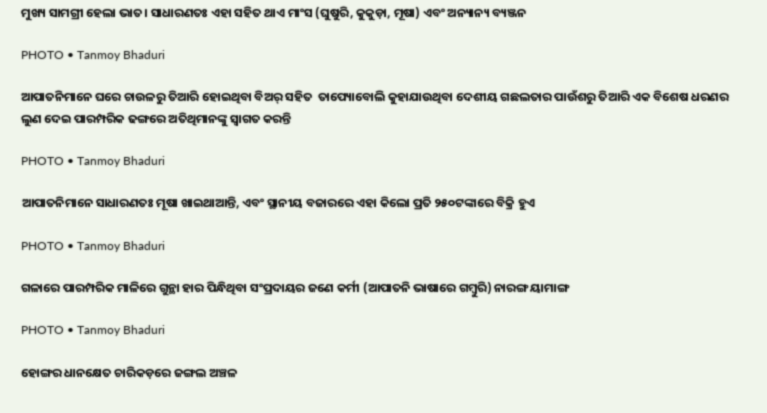ମୁଖ୍ୟ ସାମଗ୍ରୀ ହେଲା ଭାତ। ସାଧାରଣତଃ ଏହା ସହିତ ଥାଏ ମାଂସ (ଘୁଷୁରି, କୁକୁଡ଼ା, ମୂଷା) ଏବଂ ଅନ୍ୟାନ୍ୟ ବ୍ୟଞ୍ଜନ

PHOTO • Tanmoy Bhaduri

ଆପାତନିମାନେ ଘରେ ଚାଉଳରୁ ତିଆରି ହୋଇଥିବା ବିଅର୍‌ ସହିତ  ତାପ୍ୟୋବୋଲି କୁହାଯାଉଥିବା ଦେଶୀୟ ଗଛଲତାର ପାଉଁଶରୁ ତିଆରି ଏକ ବିଶେଷ ଧରଣର ଲୁଣ ଦେଇ ପାରମ୍ପରିକ ଢଙ୍ଗରେ ଅତିଥିମାନଙ୍କୁ ସ୍ଵାଗତ କରନ୍ତି

PHOTO • Tanmoy Bhaduri

ଆପାତନିମାନେ ସାଧାରଣତଃ ମୂଷା ଖାଇଥାଆନ୍ତି, ଏବଂ ସ୍ଥାନୀୟ ବଜାରରେ ଏହା କିଲୋ ପ୍ରତି ୨୫୦ଟଙ୍କାରେ ବିକ୍ରି ହୁଏ

PHOTO • Tanmoy Bhaduri

ଗଳାରେ ପାରମ୍ପରିକ ମାଳିରେ ଗୁନ୍ଥା ହାର ପିନ୍ଧିଥିବା ସଂପ୍ରଦାୟର ଜଣେ କର୍ମୀ (ଆପାତନି ଭାଷାରେ ଗମ୍ବୁରି) ନାରଙ୍ଗ ୟାମାଙ୍ଗ

PHOTO • Tanmoy Bhaduri

ହୋଙ୍ଗର ଧାନକ୍ଷେତ ଚାରିକଡ଼ରେ ଜଙ୍ଗଲ ଅଞ୍ଚଳ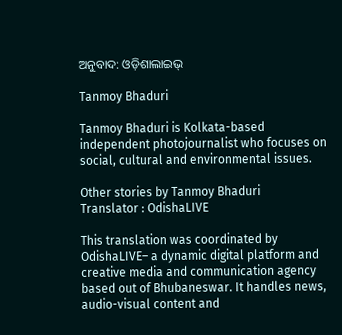ଅନୁବାଦ: ଓଡ଼ିଶାଲାଇଭ୍‍

Tanmoy Bhaduri

Tanmoy Bhaduri is Kolkata-based independent photojournalist who focuses on social, cultural and environmental issues.

Other stories by Tanmoy Bhaduri
Translator : OdishaLIVE

This translation was coordinated by OdishaLIVE– a dynamic digital platform and creative media and communication agency based out of Bhubaneswar. It handles news, audio-visual content and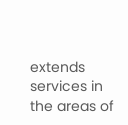extends services in the areas of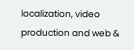localization, video production and web &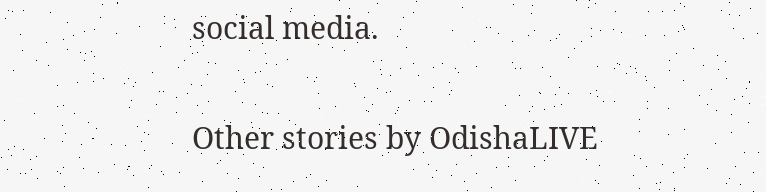social media.

Other stories by OdishaLIVE